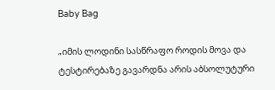Baby Bag

„იმის ლოდინი სასწრაფო როდის მოვა და ტესტირებაზე გავარდნა არის აბსოლუტური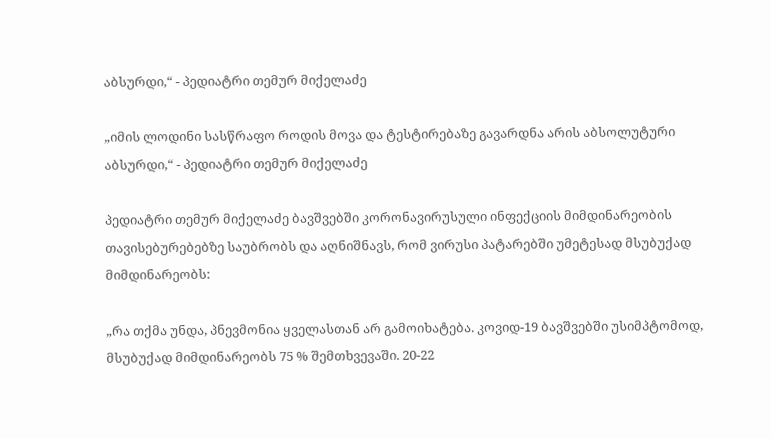აბსურდი,“ - პედიატრი თემურ მიქელაძე

„იმის ლოდინი სასწრაფო როდის მოვა და ტესტირებაზე გავარდნა არის აბსოლუტური აბსურდი,“ - პედიატრი თემურ მიქელაძე

პედიატრი თემურ მიქელაძე ბავშვებში კორონავირუსული ინფექციის მიმდინარეობის თავისებურებებზე საუბრობს და აღნიშნავს, რომ ვირუსი პატარებში უმეტესად მსუბუქად მიმდინარეობს:

„რა თქმა უნდა, პნევმონია ყველასთან არ გამოიხატება. კოვიდ-19 ბავშვებში უსიმპტომოდ, მსუბუქად მიმდინარეობს 75 % შემთხვევაში. 20-22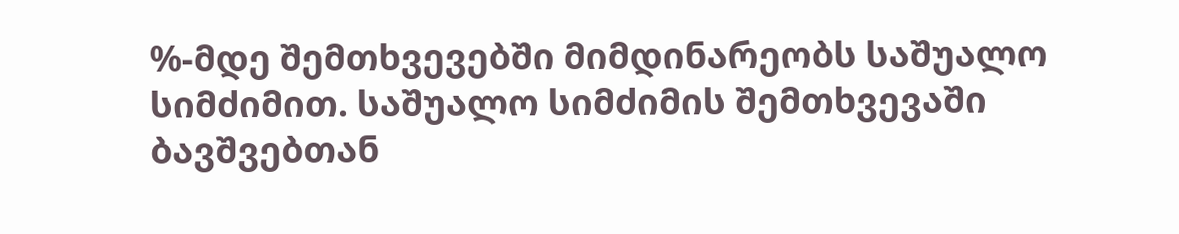%-მდე შემთხვევებში მიმდინარეობს საშუალო სიმძიმით. საშუალო სიმძიმის შემთხვევაში ბავშვებთან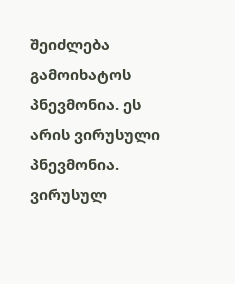შეიძლება გამოიხატოს პნევმონია. ეს არის ვირუსული პნევმონია. ვირუსულ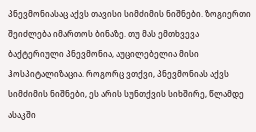პნევმონიასაც აქვს თავისი სიმძიმის ნიშნები. ზოგიერთი შეიძლება იმართოს ბინაზე. თუ მას ემთხვევა ბაქტერიული პნევმონია, აუცილებელია მისი ჰოსპიტალიზაცია. როგორც ვთქვი, პნევმონიას აქვს სიმძიმის ნიშნები, ეს არის სუნთქვის სიხშირე, წლამდე ასაკში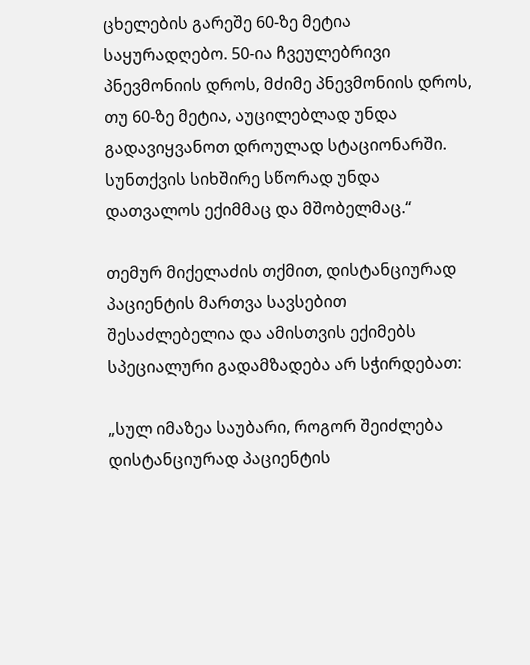ცხელების გარეშე 60-ზე მეტია საყურადღებო. 50-ია ჩვეულებრივი პნევმონიის დროს, მძიმე პნევმონიის დროს, თუ 60-ზე მეტია, აუცილებლად უნდა გადავიყვანოთ დროულად სტაციონარში. სუნთქვის სიხშირე სწორად უნდა დათვალოს ექიმმაც და მშობელმაც.“

თემურ მიქელაძის თქმით, დისტანციურად პაციენტის მართვა სავსებით შესაძლებელია და ამისთვის ექიმებს სპეციალური გადამზადება არ სჭირდებათ:

„სულ იმაზეა საუბარი, როგორ შეიძლება დისტანციურად პაციენტის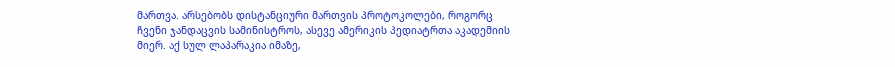მართვა. არსებობს დისტანციური მართვის პროტოკოლები, როგორც ჩვენი ჯანდაცვის სამინისტროს, ასევე ამერიკის პედიატრთა აკადემიის მიერ. აქ სულ ლაპარაკია იმაზე,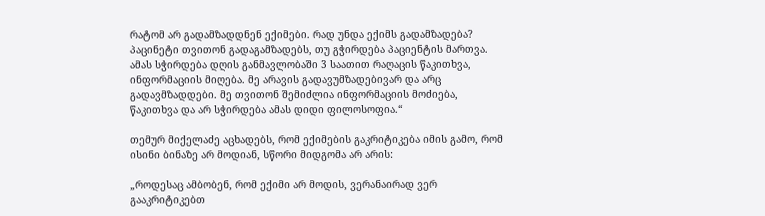რატომ არ გადამზადდნენ ექიმები. რად უნდა ექიმს გადამზადება? პაცინეტი თვითონ გადაგამზადებს, თუ გჭირდება პაციენტის მართვა. ამას სჭირდება დღის განმავლობაში 3 საათით რაღაცის წაკითხვა, ინფორმაციის მიღება. მე არავის გადავუმზადებივარ და არც გადავმზადდები. მე თვითონ შემიძლია ინფორმაციის მოძიება, წაკითხვა და არ სჭირდება ამას დიდი ფილოსოფია.“

თემურ მიქელაძე აცხადებს, რომ ექიმების გაკრიტიკება იმის გამო, რომ ისინი ბინაზე არ მოდიან, სწორი მიდგომა არ არის:

„როდესაც ამბობენ, რომ ექიმი არ მოდის, ვერანაირად ვერ გააკრიტიკებთ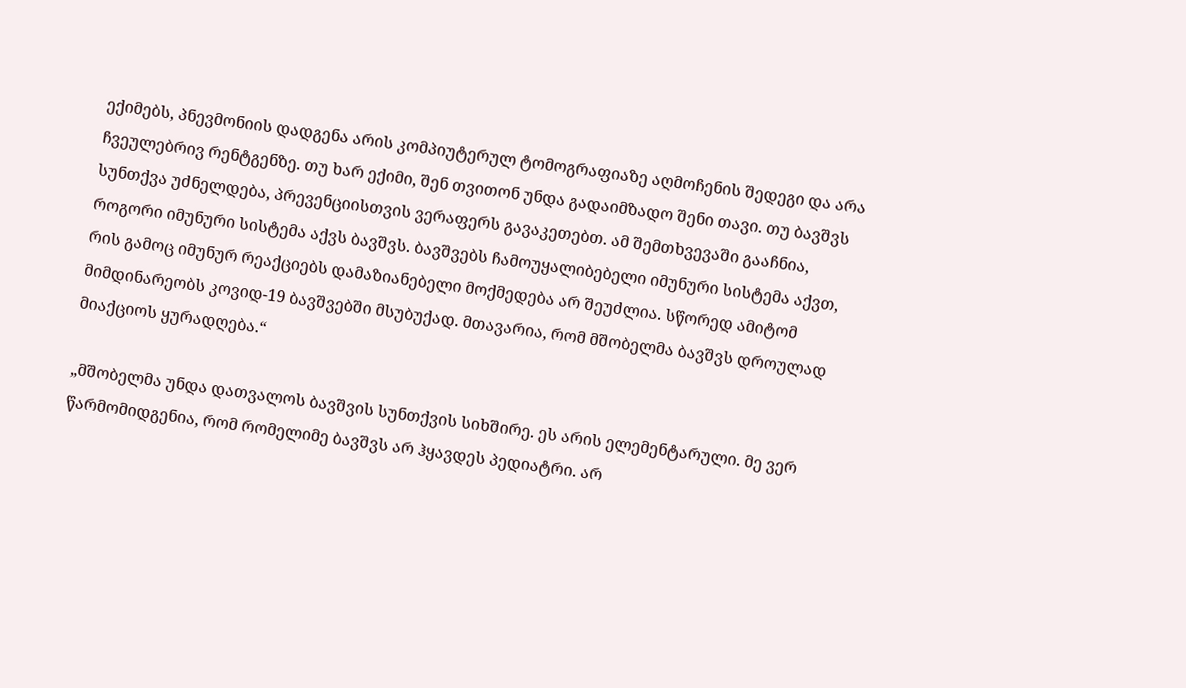ექიმებს, პნევმონიის დადგენა არის კომპიუტერულ ტომოგრაფიაზე აღმოჩენის შედეგი და არა ჩვეულებრივ რენტგენზე. თუ ხარ ექიმი, შენ თვითონ უნდა გადაიმზადო შენი თავი. თუ ბავშვს სუნთქვა უძნელდება, პრევენციისთვის ვერაფერს გავაკეთებთ. ამ შემთხვევაში გააჩნია, როგორი იმუნური სისტემა აქვს ბავშვს. ბავშვებს ჩამოუყალიბებელი იმუნური სისტემა აქვთ, რის გამოც იმუნურ რეაქციებს დამაზიანებელი მოქმედება არ შეუძლია. სწორედ ამიტომ მიმდინარეობს კოვიდ-19 ბავშვებში მსუბუქად. მთავარია, რომ მშობელმა ბავშვს დროულად მიაქციოს ყურადღება.“

„მშობელმა უნდა დათვალოს ბავშვის სუნთქვის სიხშირე. ეს არის ელემენტარული. მე ვერ წარმომიდგენია, რომ რომელიმე ბავშვს არ ჰყავდეს პედიატრი. არ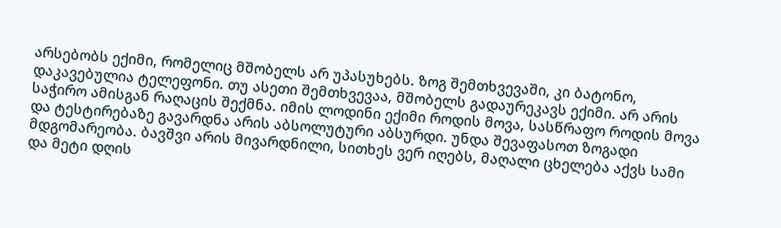არსებობს ექიმი, რომელიც მშობელს არ უპასუხებს. ზოგ შემთხვევაში, კი ბატონო, დაკავებულია ტელეფონი. თუ ასეთი შემთხვევაა, მშობელს გადაურეკავს ექიმი. არ არის საჭირო ამისგან რაღაცის შექმნა. იმის ლოდინი ექიმი როდის მოვა, სასწრაფო როდის მოვა და ტესტირებაზე გავარდნა არის აბსოლუტური აბსურდი. უნდა შევაფასოთ ზოგადი მდგომარეობა. ბავშვი არის მივარდნილი, სითხეს ვერ იღებს, მაღალი ცხელება აქვს სამი და მეტი დღის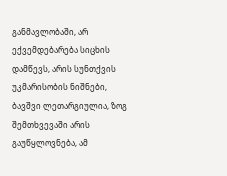განმავლობაში, არ ექვემდებარება სიცხის დამწევს, არის სუნთქვის უკმარისობის ნიშნები, ბავშვი ლეთარგიულია, ზოგ შემთხვევაში არის გაუწყლოვნება, ამ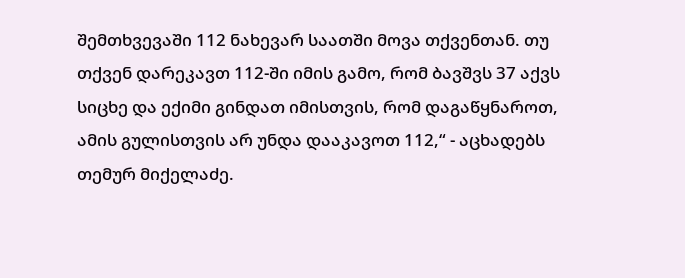შემთხვევაში 112 ნახევარ საათში მოვა თქვენთან. თუ თქვენ დარეკავთ 112-ში იმის გამო, რომ ბავშვს 37 აქვს სიცხე და ექიმი გინდათ იმისთვის, რომ დაგაწყნაროთ, ამის გულისთვის არ უნდა დააკავოთ 112,“ - აცხადებს თემურ მიქელაძე.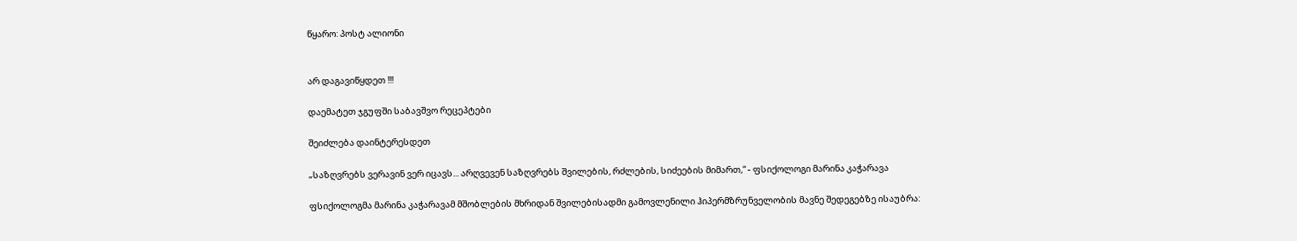წყარო: პოსტ ალიონი


არ დაგავიწყდეთ !!!

დაემატეთ ჯგუფში საბავშვო რეცეპტები

შეიძლება დაინტერესდეთ

„საზღვრებს ვერავინ ვერ იცავს... არღვევენ საზღვრებს შვილების, რძლების, სიძეების მიმართ,“ - ფსიქოლოგი მარინა კაჭარავა

ფსიქოლოგმა მარინა კაჭარავამ მშობლების მხრიდან შვილებისადმი გამოვლენილი ჰიპერმზრუნველობის მავნე შედეგებზე ისაუბრა: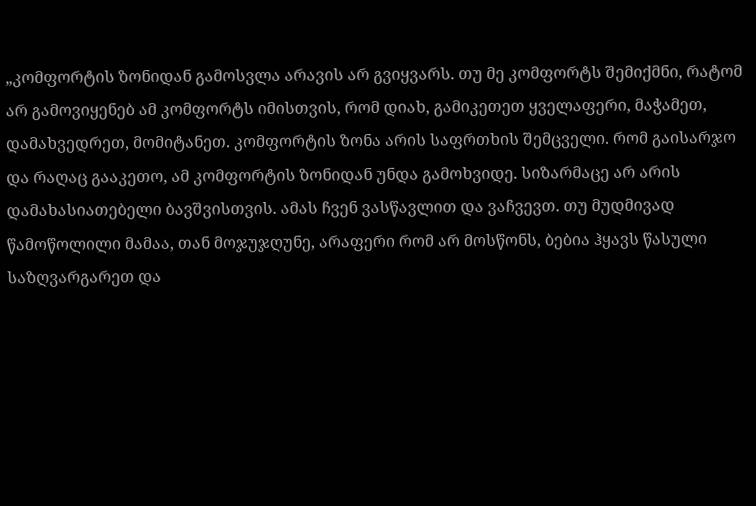„კომფორტის ზონიდან გამოსვლა არავის არ გვიყვარს. თუ მე კომფორტს შემიქმნი, რატომ არ გამოვიყენებ ამ კომფორტს იმისთვის, რომ დიახ, გამიკეთეთ ყველაფერი, მაჭამეთ, დამახვედრეთ, მომიტანეთ. კომფორტის ზონა არის საფრთხის შემცველი. რომ გაისარჯო და რაღაც გააკეთო, ამ კომფორტის ზონიდან უნდა გამოხვიდე. სიზარმაცე არ არის დამახასიათებელი ბავშვისთვის. ამას ჩვენ ვასწავლით და ვაჩვევთ. თუ მუდმივად წამოწოლილი მამაა, თან მოჯუჯღუნე, არაფერი რომ არ მოსწონს, ბებია ჰყავს წასული საზღვარგარეთ და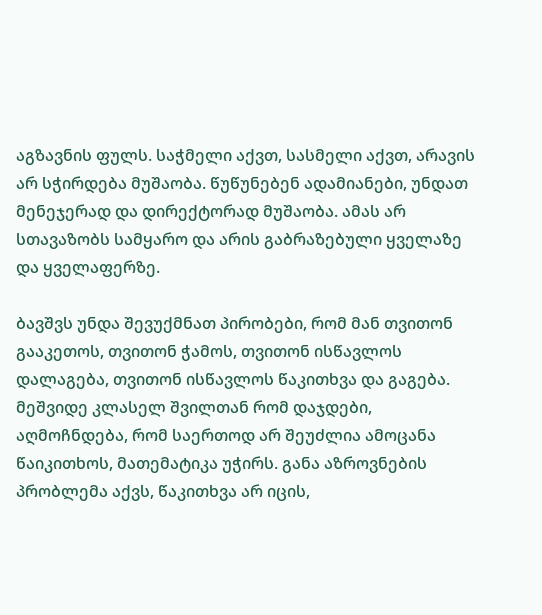აგზავნის ფულს. საჭმელი აქვთ, სასმელი აქვთ, არავის არ სჭირდება მუშაობა. წუწუნებენ ადამიანები, უნდათ მენეჯერად და დირექტორად მუშაობა. ამას არ სთავაზობს სამყარო და არის გაბრაზებული ყველაზე და ყველაფერზე.

ბავშვს უნდა შევუქმნათ პირობები, რომ მან თვითონ გააკეთოს, თვითონ ჭამოს, თვითონ ისწავლოს დალაგება, თვითონ ისწავლოს წაკითხვა და გაგება. მეშვიდე კლასელ შვილთან რომ დაჯდები, აღმოჩნდება, რომ საერთოდ არ შეუძლია ამოცანა წაიკითხოს, მათემატიკა უჭირს. განა აზროვნების პრობლემა აქვს, წაკითხვა არ იცის,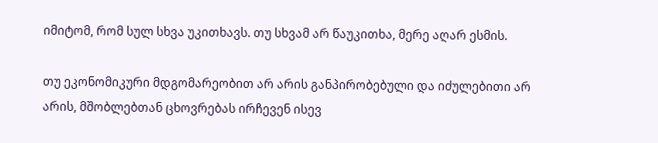იმიტომ, რომ სულ სხვა უკითხავს. თუ სხვამ არ წაუკითხა, მერე აღარ ესმის.

თუ ეკონომიკური მდგომარეობით არ არის განპირობებული და იძულებითი არ არის, მშობლებთან ცხოვრებას ირჩევენ ისევ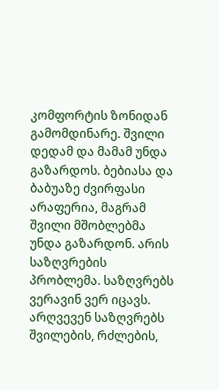კომფორტის ზონიდან გამომდინარე. შვილი დედამ და მამამ უნდა გაზარდოს. ბებიასა და ბაბუაზე ძვირფასი არაფერია, მაგრამ შვილი მშობლებმა უნდა გაზარდონ. არის საზღვრების პრობლემა. საზღვრებს ვერავინ ვერ იცავს. არღვევენ საზღვრებს შვილების, რძლების,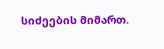სიძეების მიმართ.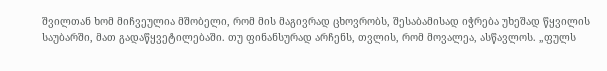შვილთან ხომ მიჩვეულია მშობელი, რომ მის მაგივრად ცხოვრობს, შესაბამისად იჭრება უხეშად წყვილის საუბარში, მათ გადაწყვეტილებაში. თუ ფინანსურად არჩენს, თვლის, რომ მოვალეა, ასწავლოს. „ფულს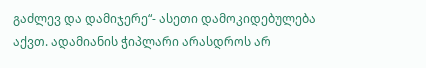გაძლევ და დამიჯერე“- ასეთი დამოკიდებულება აქვთ. ადამიანის ჭიპლარი არასდროს არ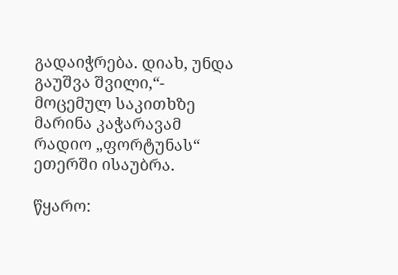გადაიჭრება. დიახ, უნდა გაუშვა შვილი,“- მოცემულ საკითხზე მარინა კაჭარავამ რადიო „ფორტუნას“ ეთერში ისაუბრა.

წყარო: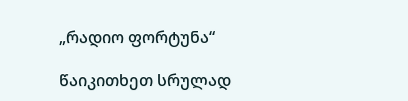„რადიო ფორტუნა“

წაიკითხეთ სრულად